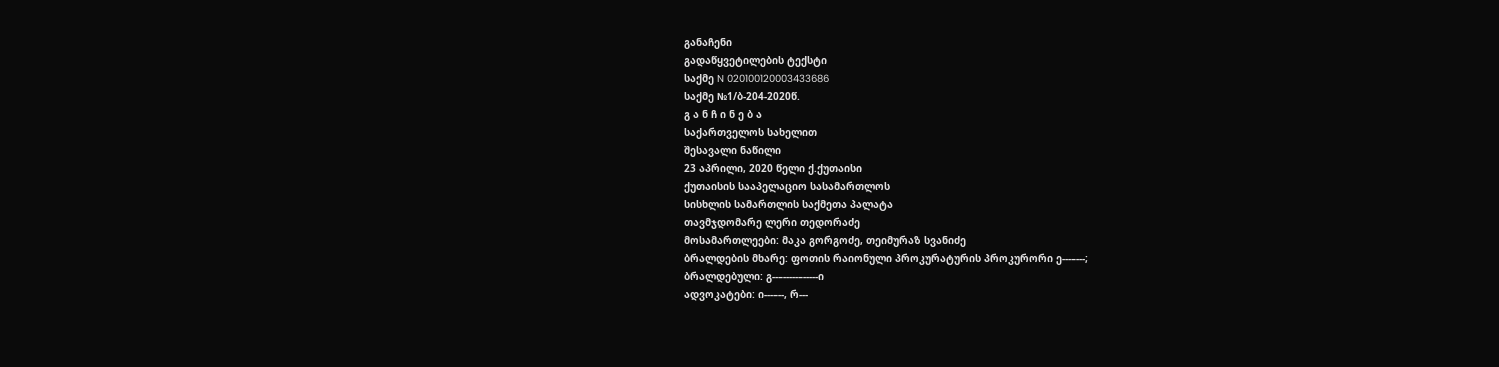განაჩენი
გადაწყვეტილების ტექსტი
საქმე N 020100120003433686
საქმე №1/ბ-204-2020წ.
გ ა ნ ჩ ი ნ ე ბ ა
საქართველოს სახელით
შესავალი ნაწილი
23 აპრილი, 2020 წელი ქ.ქუთაისი
ქუთაისის სააპელაციო სასამართლოს
სისხლის სამართლის საქმეთა პალატა
თავმჯდომარე ლერი თედორაძე
მოსამართლეები: მაკა გორგოძე, თეიმურაზ სვანიძე
ბრალდების მხარე: ფოთის რაიონული პროკურატურის პროკურორი ე---–---;
ბრალდებული: გ--–-----–-----ი
ადვოკატები: ი---–--, რ---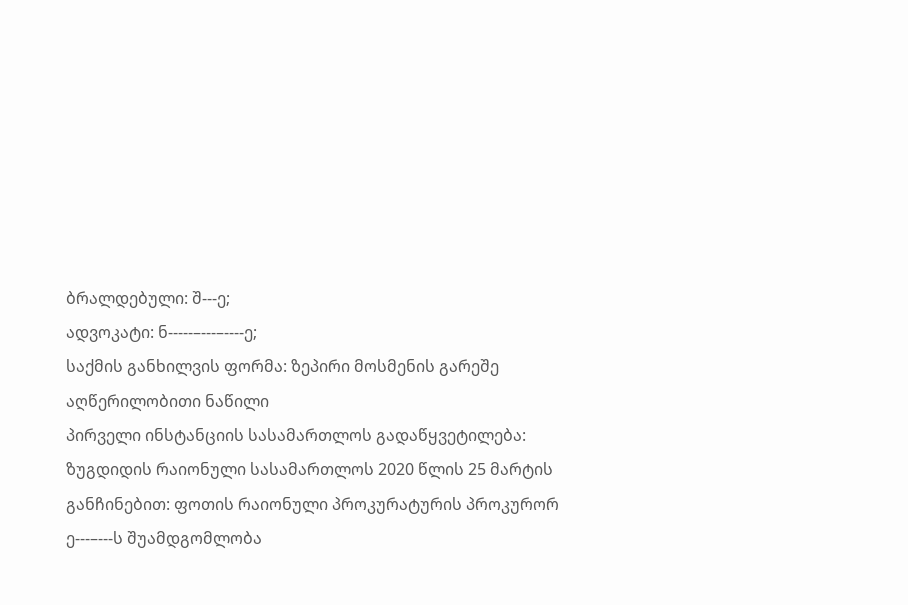ბრალდებული: შ---ე;
ადვოკატი: ნ-----–---–----ე;
საქმის განხილვის ფორმა: ზეპირი მოსმენის გარეშე
აღწერილობითი ნაწილი
პირველი ინსტანციის სასამართლოს გადაწყვეტილება:
ზუგდიდის რაიონული სასამართლოს 2020 წლის 25 მარტის განჩინებით: ფოთის რაიონული პროკურატურის პროკურორ ე---–---ს შუამდგომლობა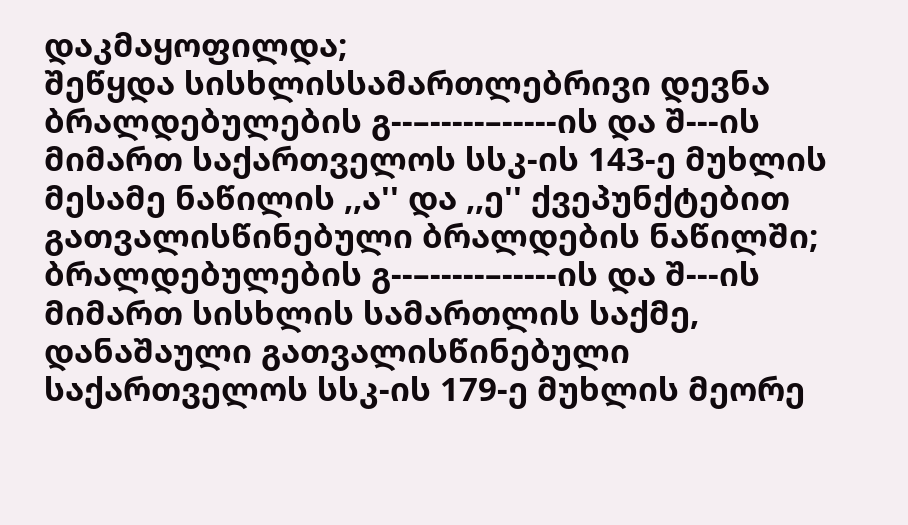დაკმაყოფილდა;
შეწყდა სისხლისსამართლებრივი დევნა ბრალდებულების გ--–-----–-----ის და შ---ის მიმართ საქართველოს სსკ-ის 143-ე მუხლის მესამე ნაწილის ,,ა'' და ,,ე'' ქვეპუნქტებით გათვალისწინებული ბრალდების ნაწილში;
ბრალდებულების გ--–-----–-----ის და შ---ის მიმართ სისხლის სამართლის საქმე, დანაშაული გათვალისწინებული საქართველოს სსკ-ის 179-ე მუხლის მეორე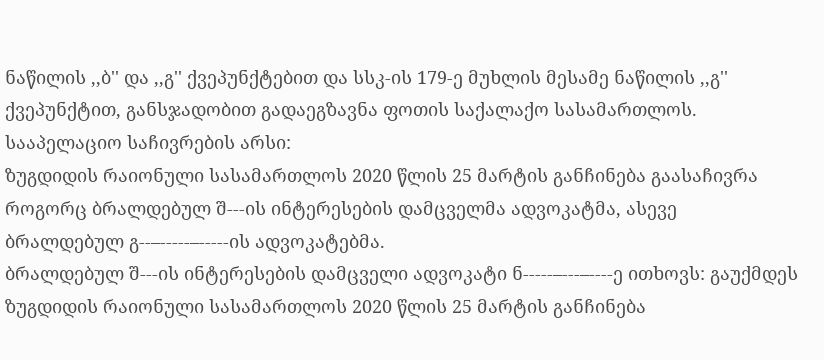ნაწილის ,,ბ'' და ,,გ'' ქვეპუნქტებით და სსკ-ის 179-ე მუხლის მესამე ნაწილის ,,გ'' ქვეპუნქტით, განსჯადობით გადაეგზავნა ფოთის საქალაქო სასამართლოს.
სააპელაციო საჩივრების არსი:
ზუგდიდის რაიონული სასამართლოს 2020 წლის 25 მარტის განჩინება გაასაჩივრა როგორც ბრალდებულ შ---ის ინტერესების დამცველმა ადვოკატმა, ასევე ბრალდებულ გ--–-----–-----ის ადვოკატებმა.
ბრალდებულ შ---ის ინტერესების დამცველი ადვოკატი ნ-----–---–----ე ითხოვს: გაუქმდეს ზუგდიდის რაიონული სასამართლოს 2020 წლის 25 მარტის განჩინება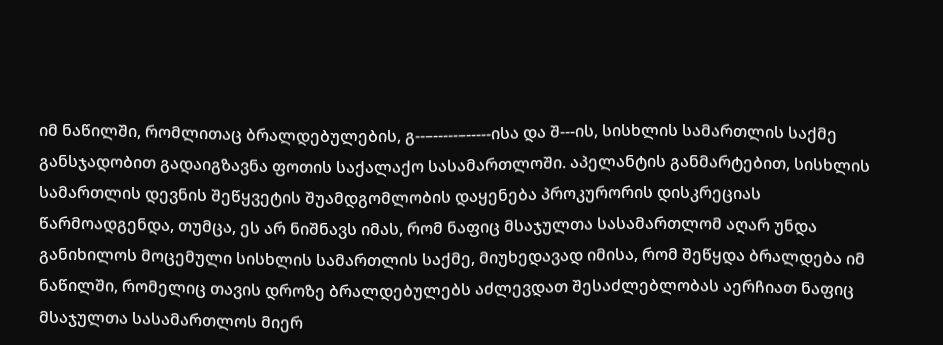იმ ნაწილში, რომლითაც ბრალდებულების, გ--–-----–-----ისა და შ---ის, სისხლის სამართლის საქმე განსჯადობით გადაიგზავნა ფოთის საქალაქო სასამართლოში. აპელანტის განმარტებით, სისხლის სამართლის დევნის შეწყვეტის შუამდგომლობის დაყენება პროკურორის დისკრეციას წარმოადგენდა, თუმცა, ეს არ ნიშნავს იმას, რომ ნაფიც მსაჯულთა სასამართლომ აღარ უნდა განიხილოს მოცემული სისხლის სამართლის საქმე, მიუხედავად იმისა, რომ შეწყდა ბრალდება იმ ნაწილში, რომელიც თავის დროზე ბრალდებულებს აძლევდათ შესაძლებლობას აერჩიათ ნაფიც მსაჯულთა სასამართლოს მიერ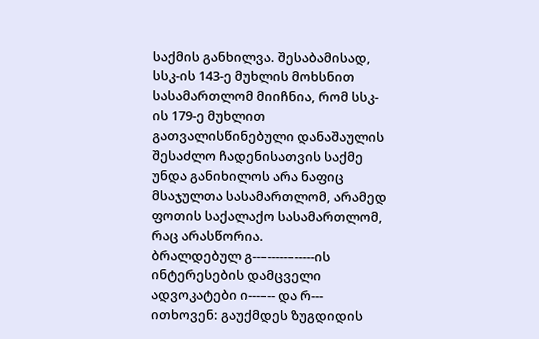საქმის განხილვა. შესაბამისად, სსკ-ის 143-ე მუხლის მოხსნით სასამართლომ მიიჩნია, რომ სსკ-ის 179-ე მუხლით გათვალისწინებული დანაშაულის შესაძლო ჩადენისათვის საქმე უნდა განიხილოს არა ნაფიც მსაჯულთა სასამართლომ, არამედ ფოთის საქალაქო სასამართლომ, რაც არასწორია.
ბრალდებულ გ--–-----–-----ის ინტერესების დამცველი ადვოკატები ი---–-- და რ--- ითხოვენ: გაუქმდეს ზუგდიდის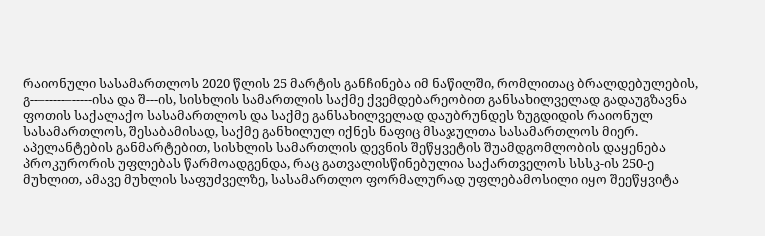რაიონული სასამართლოს 2020 წლის 25 მარტის განჩინება იმ ნაწილში, რომლითაც ბრალდებულების, გ--–-----–-----ისა და შ---ის, სისხლის სამართლის საქმე ქვემდებარეობით განსახილველად გადაუგზავნა ფოთის საქალაქო სასამართლოს და საქმე განსახილველად დაუბრუნდეს ზუგდიდის რაიონულ სასამართლოს, შესაბამისად, საქმე განხილულ იქნეს ნაფიც მსაჯულთა სასამართლოს მიერ. აპელანტების განმარტებით, სისხლის სამართლის დევნის შეწყვეტის შუამდგომლობის დაყენება პროკურორის უფლებას წარმოადგენდა, რაც გათვალისწინებულია საქართველოს სსსკ-ის 250-ე მუხლით, ამავე მუხლის საფუძველზე, სასამართლო ფორმალურად უფლებამოსილი იყო შეეწყვიტა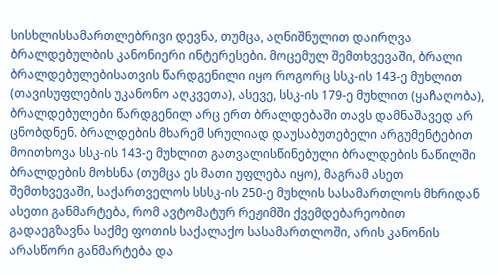სისხლისსამართლებრივი დევნა, თუმცა, აღნიშნულით დაირღვა ბრალდებულბის კანონიერი ინტერესები. მოცემულ შემთხვევაში, ბრალი ბრალდებულებისათვის წარდგენილი იყო როგორც სსკ-ის 143-ე მუხლით (თავისუფლების უკანონო აღკვეთა), ასევე, სსკ-ის 179-ე მუხლით (ყაჩაღობა), ბრალდებულები წარდგენილ არც ერთ ბრალდებაში თავს დამნაშავედ არ ცნობდნენ. ბრალდების მხარემ სრულიად დაუსაბუთებელი არგუმენტებით მოითხოვა სსკ-ის 143-ე მუხლით გათვალისწინებული ბრალდების ნაწილში ბრალდების მოხსნა (თუმცა ეს მათი უფლება იყო), მაგრამ ასეთ შემთხვევაში, საქართველოს სსსკ-ის 250-ე მუხლის სასამართლოს მხრიდან ასეთი განმარტება, რომ ავტომატურ რეჟიმში ქვემდებარეობით გადაეგზავნა საქმე ფოთის საქალაქო სასამართლოში, არის კანონის არასწორი განმარტება და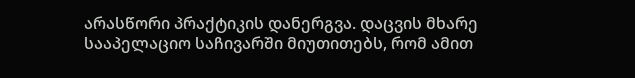არასწორი პრაქტიკის დანერგვა. დაცვის მხარე სააპელაციო საჩივარში მიუთითებს, რომ ამით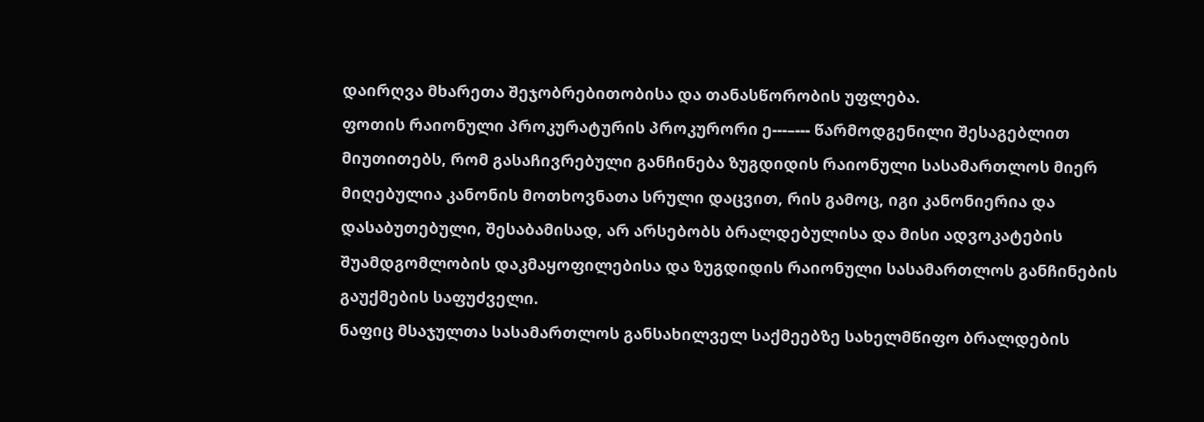დაირღვა მხარეთა შეჯობრებითობისა და თანასწორობის უფლება.
ფოთის რაიონული პროკურატურის პროკურორი ე---–--- წარმოდგენილი შესაგებლით მიუთითებს, რომ გასაჩივრებული განჩინება ზუგდიდის რაიონული სასამართლოს მიერ მიღებულია კანონის მოთხოვნათა სრული დაცვით, რის გამოც, იგი კანონიერია და დასაბუთებული, შესაბამისად, არ არსებობს ბრალდებულისა და მისი ადვოკატების შუამდგომლობის დაკმაყოფილებისა და ზუგდიდის რაიონული სასამართლოს განჩინების გაუქმების საფუძველი.
ნაფიც მსაჯულთა სასამართლოს განსახილველ საქმეებზე სახელმწიფო ბრალდების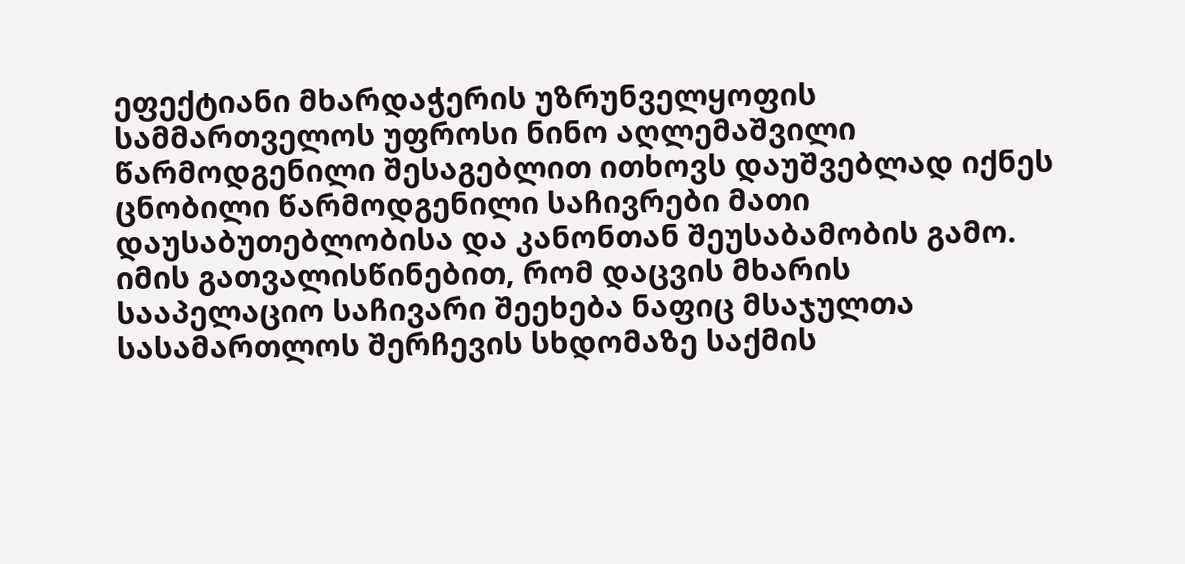ეფექტიანი მხარდაჭერის უზრუნველყოფის სამმართველოს უფროსი ნინო აღლემაშვილი წარმოდგენილი შესაგებლით ითხოვს დაუშვებლად იქნეს ცნობილი წარმოდგენილი საჩივრები მათი დაუსაბუთებლობისა და კანონთან შეუსაბამობის გამო.
იმის გათვალისწინებით, რომ დაცვის მხარის სააპელაციო საჩივარი შეეხება ნაფიც მსაჯულთა სასამართლოს შერჩევის სხდომაზე საქმის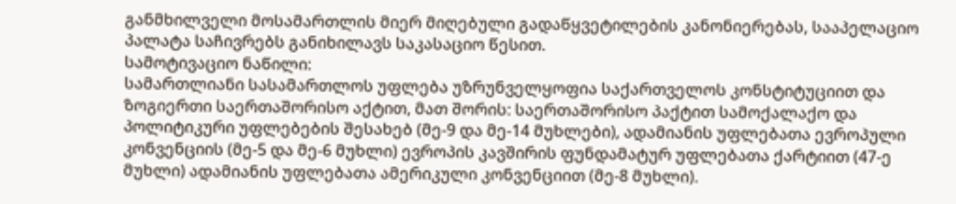განმხილველი მოსამართლის მიერ მიღებული გადაწყვეტილების კანონიერებას, სააპელაციო პალატა საჩივრებს განიხილავს საკასაციო წესით.
სამოტივაციო ნაწილი:
სამართლიანი სასამართლოს უფლება უზრუნველყოფია საქართველოს კონსტიტუციით და ზოგიერთი საერთაშორისო აქტით, მათ შორის: საერთაშორისო პაქტით სამოქალაქო და პოლიტიკური უფლებების შესახებ (მე-9 და მე-14 მუხლები), ადამიანის უფლებათა ევროპული კონვენციის (მე-5 და მე-6 მუხლი) ევროპის კავშირის ფუნდამატურ უფლებათა ქარტიით (47-ე მუხლი) ადამიანის უფლებათა ამერიკული კონვენციით (მე-8 მუხლი).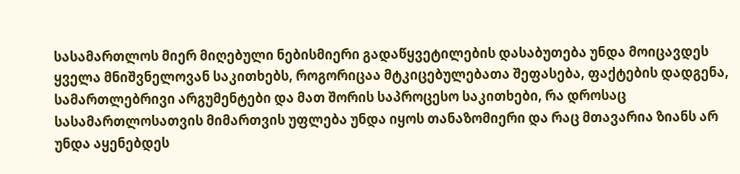სასამართლოს მიერ მიღებული ნებისმიერი გადაწყვეტილების დასაბუთება უნდა მოიცავდეს ყველა მნიშვნელოვან საკითხებს, როგორიცაა მტკიცებულებათა შეფასება, ფაქტების დადგენა, სამართლებრივი არგუმენტები და მათ შორის საპროცესო საკითხები, რა დროსაც სასამართლოსათვის მიმართვის უფლება უნდა იყოს თანაზომიერი და რაც მთავარია ზიანს არ უნდა აყენებდეს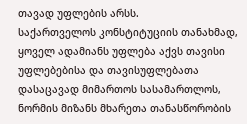თავად უფლების არსს.
საქართველოს კონსტიტუციის თანახმად, ყოველ ადამიანს უფლება აქვს თავისი უფლებებისა და თავისუფლებათა დასაცავად მიმართოს სასამართლოს, ნორმის მიზანს მხარეთა თანასწორობის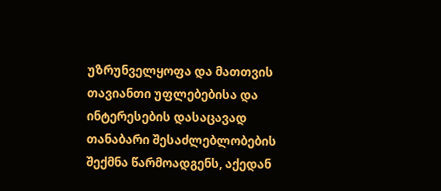უზრუნველყოფა და მათთვის თავიანთი უფლებებისა და ინტერესების დასაცავად თანაბარი შესაძლებლობების შექმნა წარმოადგენს, აქედან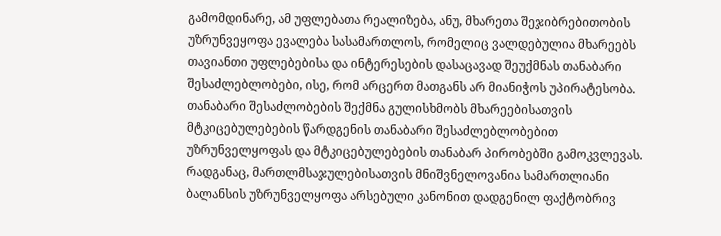გამომდინარე, ამ უფლებათა რეალიზება, ანუ, მხარეთა შეჯიბრებითობის უზრუნვეყოფა ევალება სასამართლოს, რომელიც ვალდებულია მხარეებს თავიანთი უფლებებისა და ინტერესების დასაცავად შეუქმნას თანაბარი შესაძლებლობები, ისე, რომ არცერთ მათგანს არ მიანიჭოს უპირატესობა. თანაბარი შესაძლობების შექმნა გულისხმობს მხარეებისათვის მტკიცებულებების წარდგენის თანაბარი შესაძლებლობებით უზრუნველყოფას და მტკიცებულებების თანაბარ პირობებში გამოკვლევას.
რადგანაც, მართლმსაჯულებისათვის მნიშვნელოვანია სამართლიანი ბალანსის უზრუნველყოფა არსებული კანონით დადგენილ ფაქტობრივ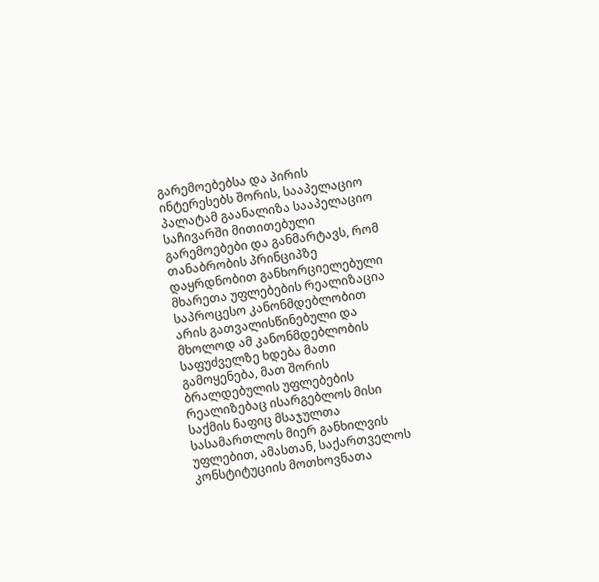გარემოებებსა და პირის ინტერესებს შორის, სააპელაციო პალატამ გაანალიზა სააპელაციო საჩივარში მითითებული გარემოებები და განმარტავს, რომ თანაბრობის პრინციპზე დაყრდნობით განხორციელებული მხარეთა უფლებების რეალიზაცია საპროცესო კანონმდებლობით არის გათვალისწინებული და მხოლოდ ამ კანონმდებლობის საფუძველზე ხდება მათი გამოყენება, მათ შორის ბრალდებულის უფლებების რეალიზებაც ისარგებლოს მისი საქმის ნაფიც მსაჯულთა სასამართლოს მიერ განხილვის უფლებით, ამასთან, საქართველოს კონსტიტუციის მოთხოვნათა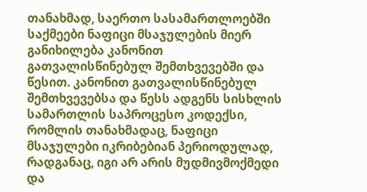თანახმად, საერთო სასამართლოებში საქმეები ნაფიცი მსაჯულების მიერ განიხილება კანონით გათვალისწინებულ შემთხვევებში და წესით. კანონით გათვალისწინებულ შემთხვევებსა და წესს ადგენს სისხლის სამართლის საპროცესო კოდექსი, რომლის თანახმადაც, ნაფიცი მსაჯულები იკრიბებიან პერიოდულად, რადგანაც, იგი არ არის მუდმივმოქმედი და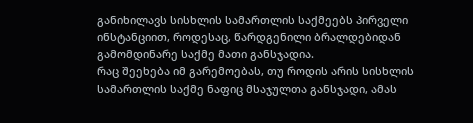განიხილავს სისხლის სამართლის საქმეებს პირველი ინსტანციით, როდესაც, წარდგენილი ბრალდებიდან გამომდინარე საქმე მათი განსჯადია.
რაც შეეხება იმ გარემოებას, თუ როდის არის სისხლის სამართლის საქმე ნაფიც მსაჯულთა განსჯადი, ამას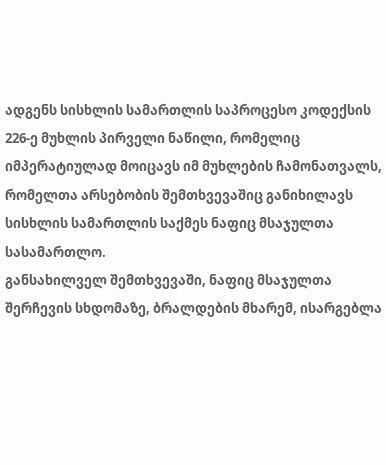ადგენს სისხლის სამართლის საპროცესო კოდექსის 226-ე მუხლის პირველი ნაწილი, რომელიც იმპერატიულად მოიცავს იმ მუხლების ჩამონათვალს, რომელთა არსებობის შემთხვევაშიც განიხილავს სისხლის სამართლის საქმეს ნაფიც მსაჯულთა სასამართლო.
განსახილველ შემთხვევაში, ნაფიც მსაჯულთა შერჩევის სხდომაზე, ბრალდების მხარემ, ისარგებლა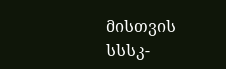მისთვის სსსკ-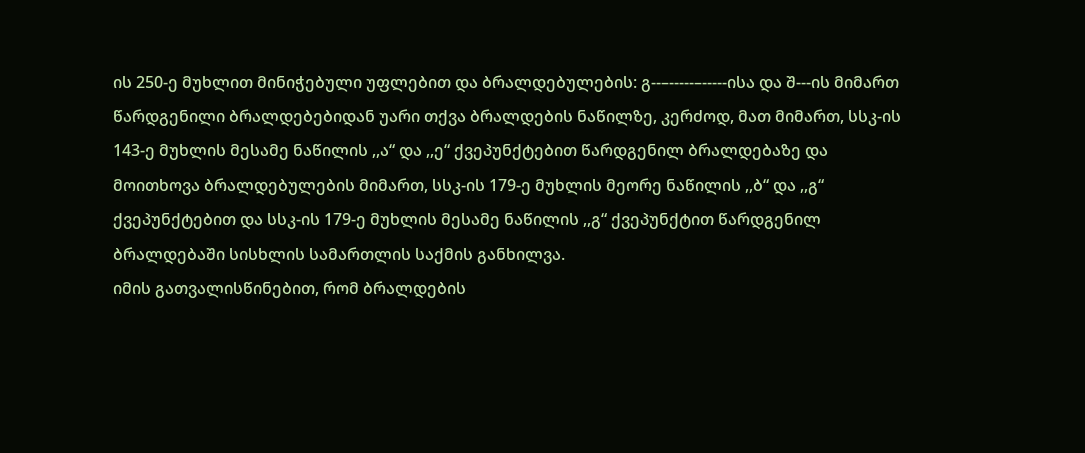ის 250-ე მუხლით მინიჭებული უფლებით და ბრალდებულების: გ--–-----–-----ისა და შ---ის მიმართ წარდგენილი ბრალდებებიდან უარი თქვა ბრალდების ნაწილზე, კერძოდ, მათ მიმართ, სსკ-ის 143-ე მუხლის მესამე ნაწილის ,,ა“ და ,,ე“ ქვეპუნქტებით წარდგენილ ბრალდებაზე და მოითხოვა ბრალდებულების მიმართ, სსკ-ის 179-ე მუხლის მეორე ნაწილის ,,ბ“ და ,,გ“ ქვეპუნქტებით და სსკ-ის 179-ე მუხლის მესამე ნაწილის ,,გ“ ქვეპუნქტით წარდგენილ ბრალდებაში სისხლის სამართლის საქმის განხილვა.
იმის გათვალისწინებით, რომ ბრალდების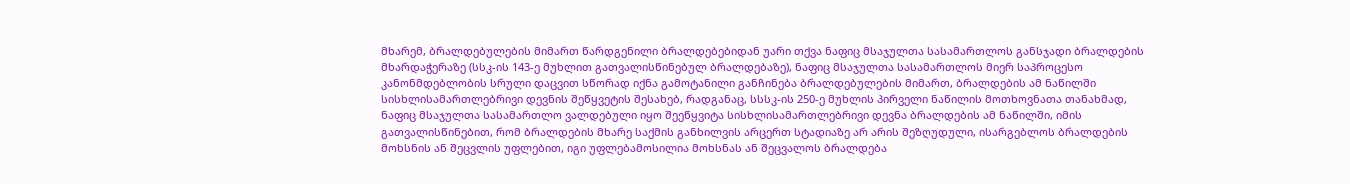მხარემ, ბრალდებულების მიმართ წარდგენილი ბრალდებებიდან უარი თქვა ნაფიც მსაჯულთა სასამართლოს განსჯადი ბრალდების მხარდაჭერაზე (სსკ-ის 143-ე მუხლით გათვალისწინებულ ბრალდებაზე), ნაფიც მსაჯულთა სასამართლოს მიერ საპროცესო კანონმდებლობის სრული დაცვით სწორად იქნა გამოტანილი განჩინება ბრალდებულების მიმართ, ბრალდების ამ ნაწილში სისხლისამართლებრივი დევნის შეწყვეტის შესახებ, რადგანაც, სსსკ-ის 250-ე მუხლის პირველი ნაწილის მოთხოვნათა თანახმად, ნაფიც მსაჯულთა სასამართლო ვალდებული იყო შეეწყვიტა სისხლისამართლებრივი დევნა ბრალდების ამ ნაწილში, იმის გათვალისწინებით, რომ ბრალდების მხარე საქმის განხილვის არცერთ სტადიაზე არ არის შეზღუდული, ისარგებლოს ბრალდების მოხსნის ან შეცვლის უფლებით, იგი უფლებამოსილია მოხსნას ან შეცვალოს ბრალდება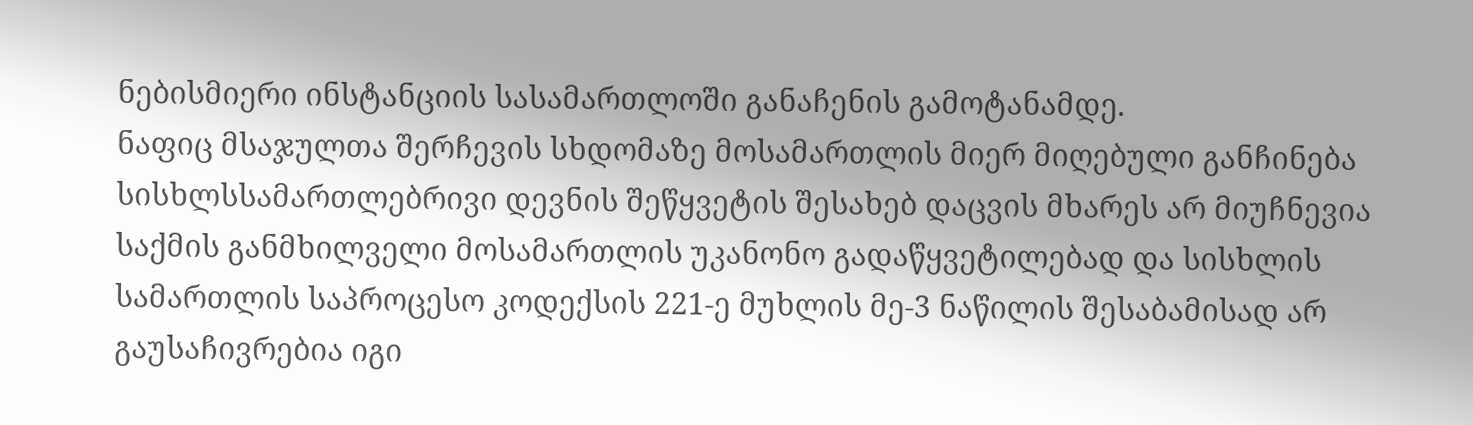ნებისმიერი ინსტანციის სასამართლოში განაჩენის გამოტანამდე.
ნაფიც მსაჯულთა შერჩევის სხდომაზე მოსამართლის მიერ მიღებული განჩინება სისხლსსამართლებრივი დევნის შეწყვეტის შესახებ დაცვის მხარეს არ მიუჩნევია საქმის განმხილველი მოსამართლის უკანონო გადაწყვეტილებად და სისხლის სამართლის საპროცესო კოდექსის 221-ე მუხლის მე-3 ნაწილის შესაბამისად არ გაუსაჩივრებია იგი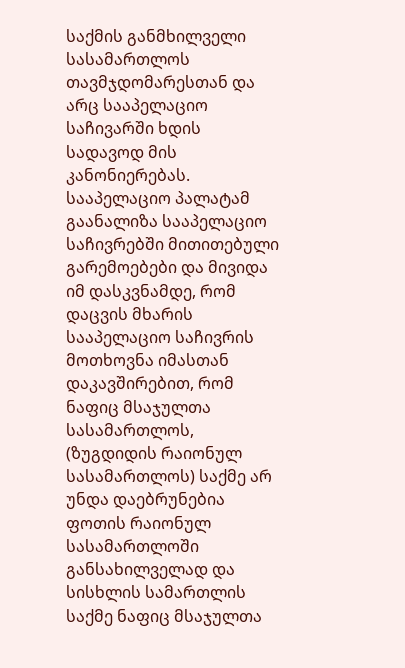საქმის განმხილველი სასამართლოს თავმჯდომარესთან და არც სააპელაციო საჩივარში ხდის სადავოდ მის კანონიერებას.
სააპელაციო პალატამ გაანალიზა სააპელაციო საჩივრებში მითითებული გარემოებები და მივიდა იმ დასკვნამდე, რომ დაცვის მხარის სააპელაციო საჩივრის მოთხოვნა იმასთან დაკავშირებით, რომ ნაფიც მსაჯულთა სასამართლოს, (ზუგდიდის რაიონულ სასამართლოს) საქმე არ უნდა დაებრუნებია ფოთის რაიონულ სასამართლოში განსახილველად და სისხლის სამართლის საქმე ნაფიც მსაჯულთა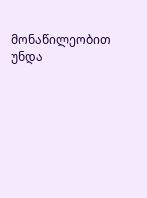მონაწილეობით უნდა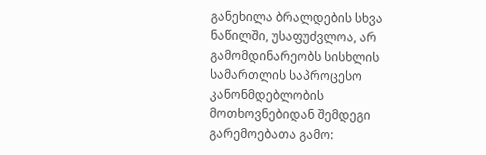განეხილა ბრალდების სხვა ნაწილში, უსაფუძვლოა, არ გამომდინარეობს სისხლის სამართლის საპროცესო კანონმდებლობის მოთხოვნებიდან შემდეგი გარემოებათა გამო: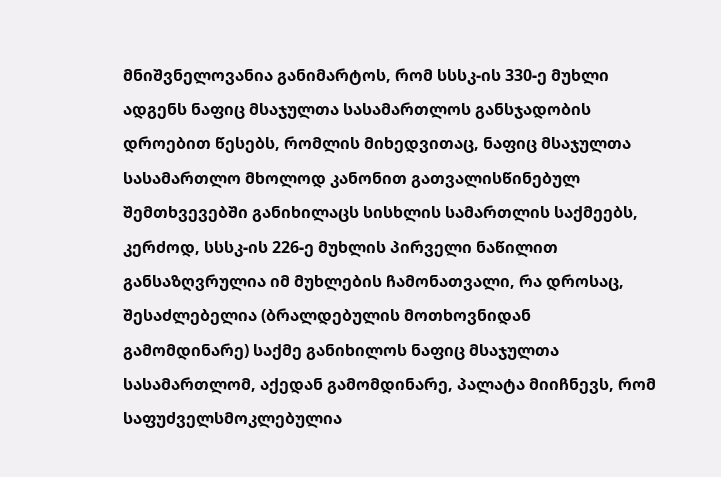მნიშვნელოვანია განიმარტოს, რომ სსსკ-ის 330-ე მუხლი ადგენს ნაფიც მსაჯულთა სასამართლოს განსჯადობის დროებით წესებს, რომლის მიხედვითაც, ნაფიც მსაჯულთა სასამართლო მხოლოდ კანონით გათვალისწინებულ შემთხვევებში განიხილაცს სისხლის სამართლის საქმეებს, კერძოდ, სსსკ-ის 226-ე მუხლის პირველი ნაწილით განსაზღვრულია იმ მუხლების ჩამონათვალი, რა დროსაც, შესაძლებელია (ბრალდებულის მოთხოვნიდან გამომდინარე) საქმე განიხილოს ნაფიც მსაჯულთა სასამართლომ, აქედან გამომდინარე, პალატა მიიჩნევს, რომ საფუძველსმოკლებულია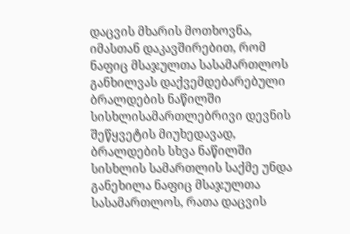დაცვის მხარის მოთხოვნა, იმასთან დაკავშირებით, რომ ნაფიც მსაჯულთა სასამართლოს განხილვას დაქვემდებარებული ბრალდების ნაწილში სისხლისამართლებრივი დევნის შეწყვეტის მიუხედავად, ბრალდების სხვა ნაწილში სისხლის სამართლის საქმე უნდა განეხილა ნაფიც მსაჯულთა სასამართლოს, რათა დაცვის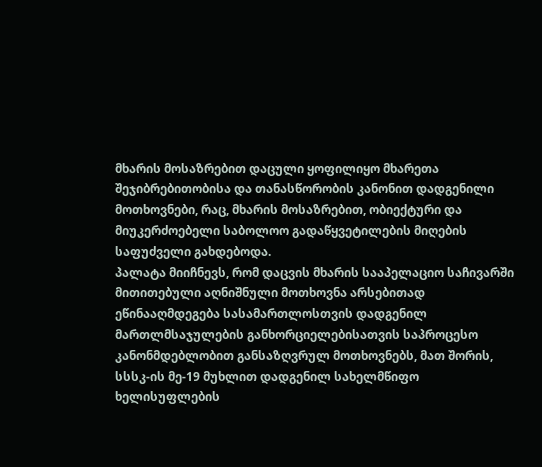მხარის მოსაზრებით დაცული ყოფილიყო მხარეთა შეჯიბრებითობისა და თანასწორობის კანონით დადგენილი მოთხოვნები, რაც, მხარის მოსაზრებით, ობიექტური და მიუკერძოებელი საბოლოო გადაწყვეტილების მიღების საფუძველი გახდებოდა.
პალატა მიიჩნევს, რომ დაცვის მხარის სააპელაციო საჩივარში მითითებული აღნიშნული მოთხოვნა არსებითად ეწინააღმდეგება სასამართლოსთვის დადგენილ მართლმსაჯულების განხორციელებისათვის საპროცესო კანონმდებლობით განსაზღვრულ მოთხოვნებს, მათ შორის, სსსკ-ის მე-19 მუხლით დადგენილ სახელმწიფო ხელისუფლების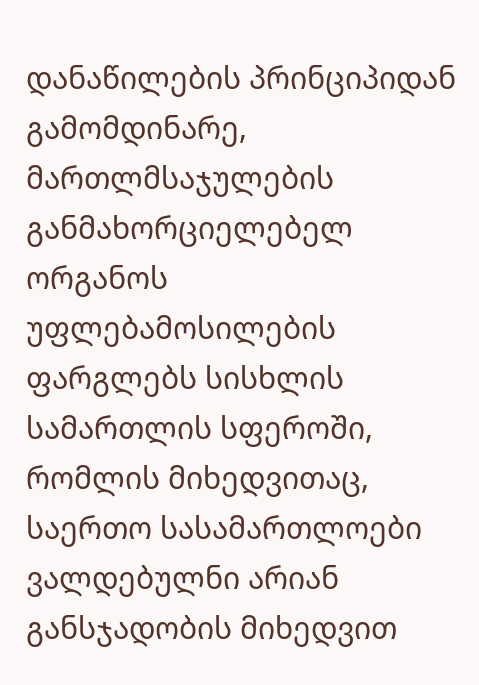დანაწილების პრინციპიდან გამომდინარე, მართლმსაჯულების განმახორციელებელ ორგანოს უფლებამოსილების ფარგლებს სისხლის სამართლის სფეროში, რომლის მიხედვითაც, საერთო სასამართლოები ვალდებულნი არიან განსჯადობის მიხედვით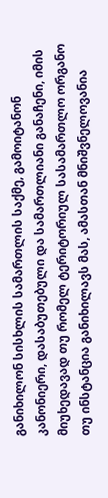განიხილონ სისხლის სამართლის საქმე, გამოიტანონ კანონიერი, დასაბუთებული და სამართლიანი განაჩენი, იმის მიუხედავად თუ რომელ ტერიტორიულ სასამართლო ორგანო თუ ინსტანცია განიხილავს მას, ამასთან მნიშვნელოვანია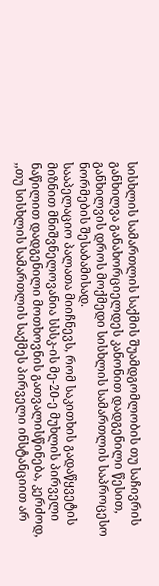სისხლის სამართლის საქმის შუამდგომლობის თუ საჩივრის განხილვა განახორციელდეს კანონით დადგენილი წესით, განხილვის დროს მოქმედი სისხლის სამართლის საპროცესო ნორმების შესაბამისად.
სააპელაციო პალათა მიიჩნევს, რომ საკითხის გადაწყვეტის მიზნით მნიშვნელოვანია სსსკ-ის მე-20-ე მუხლის პირველი ნაწილით დადგენილი მოთხოვნის გათვალისწინება, კერძოდ, ,,თუ სისხლის სამართლის საქმეს პირველი ინსტანციით არ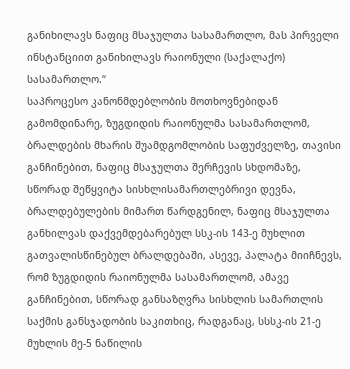განიხილავს ნაფიც მსაჯულთა სასამართლო, მას პირველი ინსტანციით განიხილავს რაიონული (საქალაქო) სასამართლო.“
საპროცესო კანონმდებლობის მოთხოვნებიდან გამომდინარე, ზუგდიდის რაიონულმა სასამართლომ, ბრალდების მხარის შუამდგომლობის საფუძველზე, თავისი განჩინებით, ნაფიც მსაჯულთა შერჩევის სხდომაზე, სწორად შეწყვიტა სისხლისამართლებრივი დევნა, ბრალდებულების მიმართ წარდგენილ, ნაფიც მსაჯულთა განხილვას დაქვემდებარებულ სსკ-ის 143-ე მუხლით გათვალისწინებულ ბრალდებაში, ასევე, პალატა მიიჩნევს, რომ ზუგდიდის რაიონულმა სასამართლომ, ამავე განჩინებით, სწორად განსაზღვრა სისხლის სამართლის საქმის განსჯადობის საკითხიც, რადგანაც, სსსკ-ის 21-ე მუხლის მე-5 ნაწილის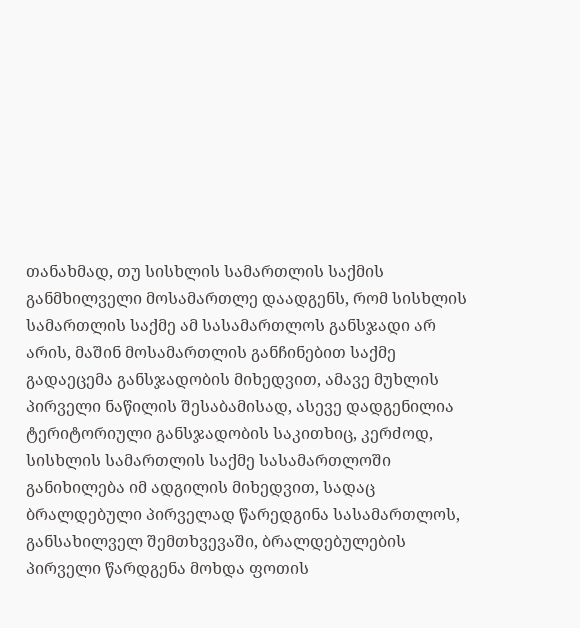თანახმად, თუ სისხლის სამართლის საქმის განმხილველი მოსამართლე დაადგენს, რომ სისხლის სამართლის საქმე ამ სასამართლოს განსჯადი არ არის, მაშინ მოსამართლის განჩინებით საქმე გადაეცემა განსჯადობის მიხედვით, ამავე მუხლის პირველი ნაწილის შესაბამისად, ასევე დადგენილია ტერიტორიული განსჯადობის საკითხიც, კერძოდ, სისხლის სამართლის საქმე სასამართლოში განიხილება იმ ადგილის მიხედვით, სადაც ბრალდებული პირველად წარედგინა სასამართლოს, განსახილველ შემთხვევაში, ბრალდებულების პირველი წარდგენა მოხდა ფოთის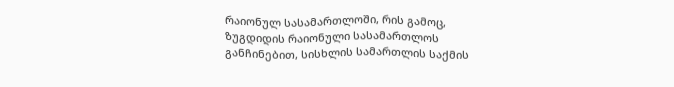რაიონულ სასამართლოში, რის გამოც, ზუგდიდის რაიონული სასამართლოს განჩინებით, სისხლის სამართლის საქმის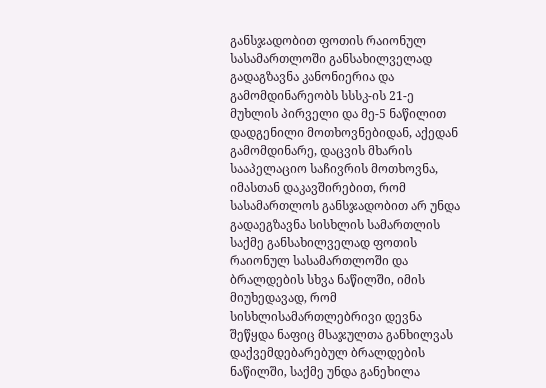განსჯადობით ფოთის რაიონულ სასამართლოში განსახილველად გადაგზავნა კანონიერია და გამომდინარეობს სსსკ-ის 21-ე მუხლის პირველი და მე-5 ნაწილით დადგენილი მოთხოვნებიდან, აქედან გამომდინარე, დაცვის მხარის სააპელაციო საჩივრის მოთხოვნა, იმასთან დაკავშირებით, რომ სასამართლოს განსჯადობით არ უნდა გადაეგზავნა სისხლის სამართლის საქმე განსახილველად ფოთის რაიონულ სასამართლოში და ბრალდების სხვა ნაწილში, იმის მიუხედავად, რომ სისხლისამართლებრივი დევნა შეწყდა ნაფიც მსაჯულთა განხილვას დაქვემდებარებულ ბრალდების ნაწილში, საქმე უნდა განეხილა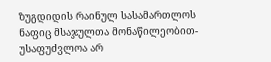ზუგდიდის რაინულ სასამართლოს ნაფიც მსაჯულთა მონაწილეობით-უსაფუძვლოა არ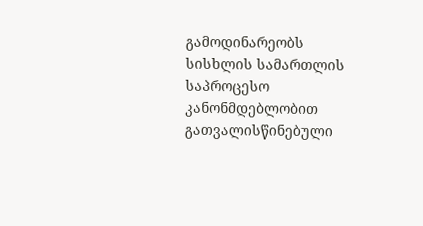გამოდინარეობს სისხლის სამართლის საპროცესო კანონმდებლობით გათვალისწინებული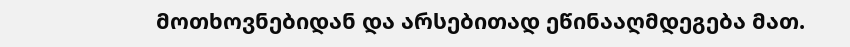მოთხოვნებიდან და არსებითად ეწინააღმდეგება მათ.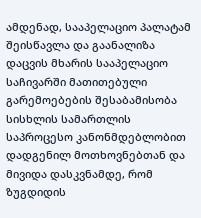ამდენად, სააპელაციო პალატამ შეისწავლა და გაანალიზა დაცვის მხარის სააპელაციო საჩივარში მათითებული გარემოებების შესაბამისობა სისხლის სამართლის საპროცესო კანონმდებლობით დადგენილ მოთხოვნებთან და მივიდა დასკვნამდე, რომ ზუგდიდის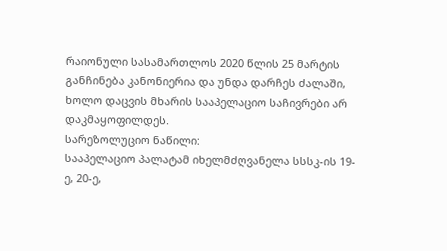რაიონული სასამართლოს 2020 წლის 25 მარტის განჩინება კანონიერია და უნდა დარჩეს ძალაში, ხოლო დაცვის მხარის სააპელაციო საჩივრები არ დაკმაყოფილდეს.
სარეზოლუციო ნაწილი:
სააპელაციო პალატამ იხელმძღვანელა სსსკ-ის 19-ე, 20-ე,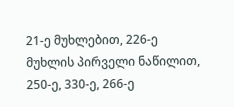21-ე მუხლებით, 226-ე მუხლის პირველი ნაწილით, 250-ე, 330-ე, 266-ე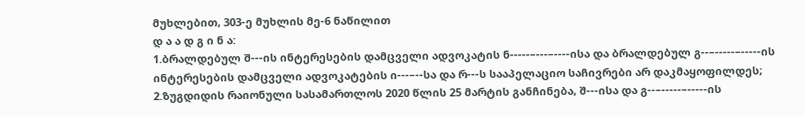მუხლებით, 303-ე მუხლის მე-6 ნაწილით
დ ა ა დ გ ი ნ ა:
1.ბრალდებულ შ---ის ინტერესების დამცველი ადვოკატის ნ-----–---–----ისა და ბრალდებულ გ--–-----–-----ის ინტერესების დამცველი ადვოკატების ი---–--სა და რ---ს სააპელაციო საჩივრები არ დაკმაყოფილდეს;
2.ზუგდიდის რაიონული სასამართლოს 2020 წლის 25 მარტის განჩინება, შ---ისა და გ--–-----–-----ის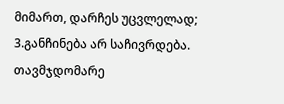მიმართ, დარჩეს უცვლელად;
3.განჩინება არ საჩივრდება.
თავმჯდომარე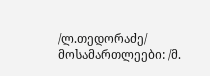/ლ.თედორაძე/
მოსამართლეები: /მ.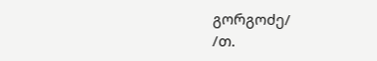გორგოძე/
/თ.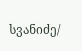სვანიძე/